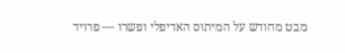מבט מחודש על המיתוס האדיפלי ופשרו — פרויד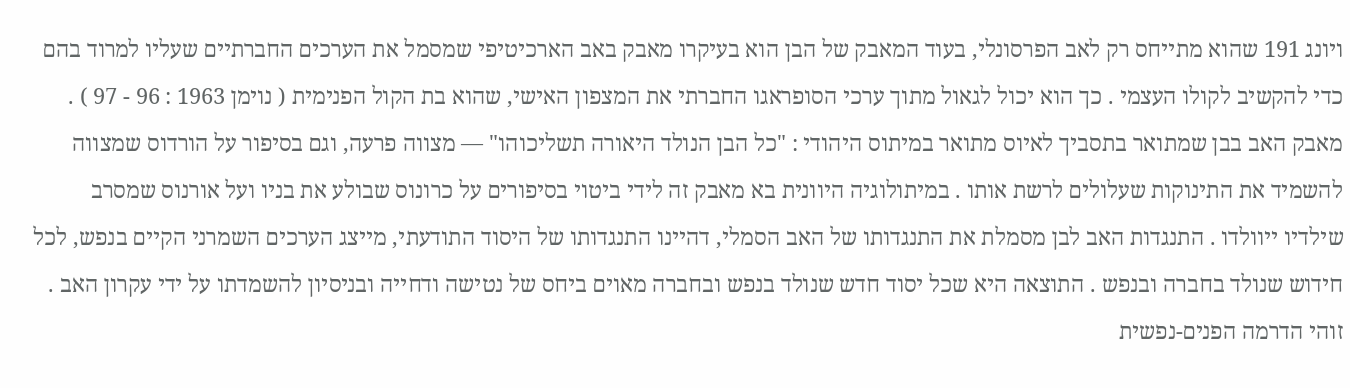ויונג 191 שהוא מתייחס רק לאב הפרסונלי, בעוד המאבק של הבן הוא בעיקרו מאבק באב הארכיטיפי שמסמל את הערכים החברתיים שעליו למרוד בהם כדי להקשיב לקולו העצמי . כך הוא יכול לגאול מתוך ערכי הסופראגו החברתי את המצפון האישי, שהוא בת הקול הפנימית ( נוימן 1963 : 96 - 97 ) . מאבק האב בבן שמתואר בתסביך לאיוס מתואר במיתוס היהודי : "כל הבן הנולד היאורה תשליכוהו" — מצווה פרעה, וגם בסיפור על הורדוס שמצווה להשמיד את התינוקות שעלולים לרשת אותו . במיתולוגיה היוונית בא מאבק זה לידי ביטוי בסיפורים על כרונוס שבולע את בניו ועל אורנוס שמסרב שילדיו ייוולדו . התנגדות האב לבן מסמלת את התנגדותו של האב הסמלי, דהיינו התנגדותו של היסוד התודעתי, מייצג הערכים השמרני הקיים בנפש, לכל חידוש שנולד בחברה ובנפש . התוצאה היא שכל יסוד חדש שנולד בנפש ובחברה מאוים ביחס של נטישה ודחייה ובניסיון להשמדתו על ידי עקרון האב . זוהי הדרמה הפנים-נפשית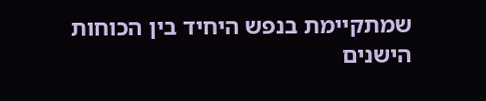שמתקיימת בנפש היחיד בין הכוחות הישנים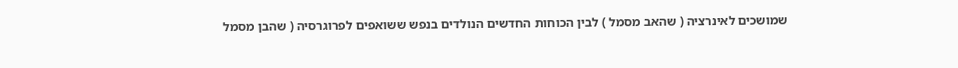שמושכים לאינרציה ( שהאב מסמל ) לבין הכוחות החדשים הנולדים בנפש ששואפים לפרוגרסיה ( שהבן מסמל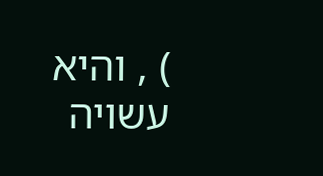) , והיא עשויה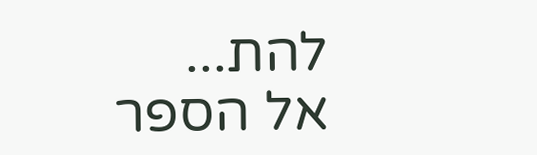להת...
אל הספר